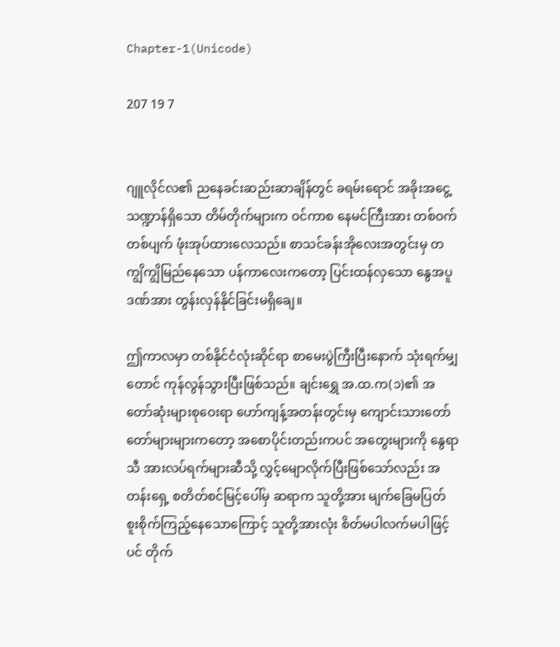Chapter-1(Unicode)

207 19 7


ဂျူလိုင်လ၏ ညနေခင်းဆည်းဆာချိန်တွင် ခရမ်းရောင် အခိုးအငွေ့ သဏ္ဍာန်ရှိသော တိမ်တိုက်များက ဝင်ကာစ နေမင်ကြီးအား တစ်ဝက်တစ်ပျက် ဖုံးအုပ်ထားလေသည်။ စာသင်ခန်းအိုလေးအတွင်းမှ တကျွိကျွိမြည်နေသော ပန်ကာလေးကတော့ ပြင်းထန်လှသော နွေအပူဒဏ်အား တွန်းလှန်နိုင်ခြင်းမရှိချေ။

ဤကာလမှာ တစ်နိုင်ငံလုံးဆိုင်ရာ စာမေးပွဲကြီးပြီးနောက် သုံးရက်မျှတောင် ကုန်လွန်သွားပြီးဖြစ်သည်။ ချင်းရွှေ အ.ထ.က(၁)၏ အတော်ဆုံးများစုဝေးရာ ဟော်ကျန့်အတန်းတွင်းမှ ကျောင်းသားတော်တော်များများကတော့ အစောပိုင်းတည်းကပင် အတွေးများကို နွေရာသီ အားလပ်ရက်များဆီသို့ လွှင့်မျောလိုက်ပြီးဖြစ်သော်လည်း အတန်းရှေ့ စတိတ်စင်မြင့်ပေါ်မှ ဆရာက သူတို့အား မျက်ခြေမပြတ် စူးစိုက်ကြည့်နေသောကြောင့် သူတို့အားလုံး စိတ်မပါလက်မပါဖြင့်ပင် တိုက်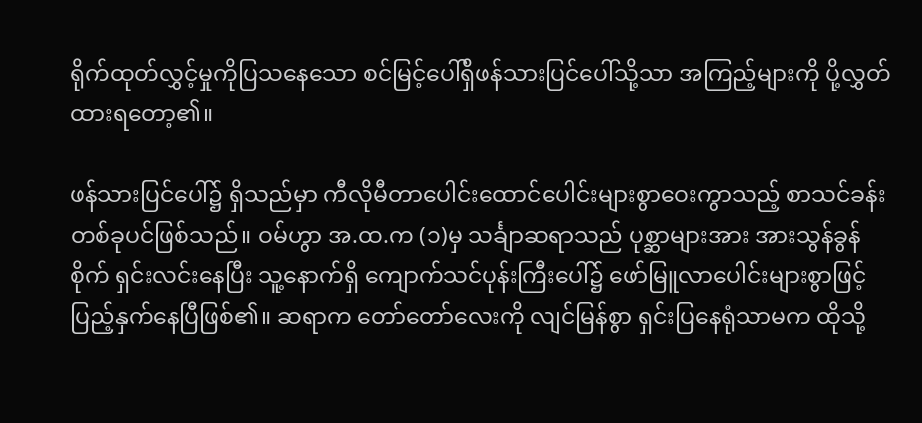ရိုက်ထုတ်လွှင့်မှုကိုပြသနေသော စင်မြင့်ပေါ်ရှိဖန်သားပြင်ပေါ်သို့သာ အကြည့်များကို ပို့လွှတ်ထားရတော့၏။

ဖန်သားပြင်ပေါ်၌ ရှိသည်မှာ ကီလိုမီတာပေါင်းထောင်ပေါင်းများစွာဝေးကွာသည့် စာသင်ခန်းတစ်ခုပင်ဖြစ်သည်။ ဝမ်ဟွာ အ.ထ.က (၁)မှ သင်္ချာဆရာသည် ပုစ္ဆာများအား အားသွန်ခွန်စိုက် ရှင်းလင်းနေပြီး သူ့နောက်ရှိ ကျောက်သင်ပုန်းကြီးပေါ်၌ ဖော်မြူလာပေါင်းများစွာဖြင့် ပြည့်နှက်နေပြီဖြစ်၏။ ဆရာက တော်တော်လေးကို လျင်မြန်စွာ ရှင်းပြနေရုံသာမက ထိုသို့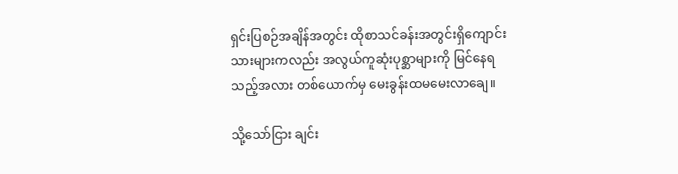ရှင်းပြစဉ်အချိန်အတွင်း ထိုစာသင်ခန်းအတွင်းရှိကျောင်းသားများကလည်း အလွယ်ကူဆုံးပုစ္ဆာများကို မြင်နေရသည့်အလား တစ်ယောက်မှ မေးခွန်းထမမေးလာချေ။

သို့သော်ငြား ချင်း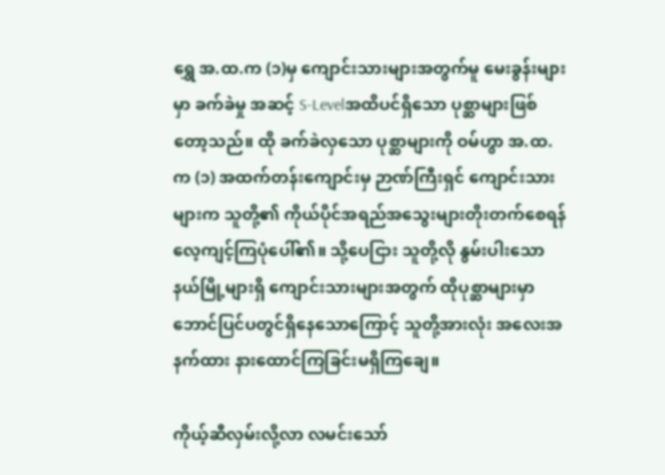ရွှေ အ.ထ.က (၁)မှ ကျောင်းသားများအတွက်မူ မေးခွန်းများမှာ ခက်ခဲမှု အဆင့် S-Levelအထိပင်ရှိသော ပုစ္ဆာများဖြစ်တော့သည်။ ထို ခက်ခဲလှသော ပုစ္ဆာများကို ဝမ်ဟွာ အ.ထ.က (၁) အထက်တန်းကျောင်းမှ ဉာဏ်ကြီးရှင် ကျောင်းသားများက သူတို့၏ ကိုယ်ပိုင်အရည်အသွေးများတိုးတက်စေရန် လေ့ကျင့်ကြပုံပေါ်၏။ သို့ပေငြား သူတို့လို နွမ်းပါးသော နယ်မြို့များရှိ ကျောင်းသားများအတွက် ထိုပုစ္ဆာများမှာ ဘောင်ပြင်ပတွင်ရှိနေသောကြောင့် သူတို့အားလုံး အလေးအနက်ထား နားထောင်ကြခြင်းမရှိကြချေ။

ကိုယ့်ဆီလှမ်းလို့လာ လမင်းသော်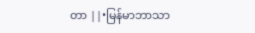တာ ||•မြန်မာဘာသာ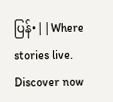ပြန်•||Where stories live. Discover now